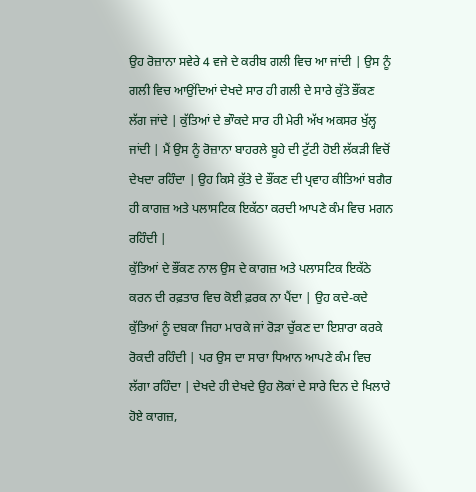ਉਹ ਰੋਜ਼ਾਨਾ ਸਵੇਰੇ 4 ਵਜੇ ਦੇ ਕਰੀਬ ਗਲੀ ਵਿਚ ਆ ਜਾਂਦੀ | ਉਸ ਨੂੰ ਗਲੀ ਵਿਚ ਆਉਂਦਿਆਂ ਦੇਖਦੇ ਸਾਰ ਹੀ ਗਲੀ ਦੇ ਸਾਰੇ ਕੁੱਤੇ ਭੌਂਕਣ ਲੱਗ ਜਾਂਦੇ | ਕੁੱਤਿਆਂ ਦੇ ਭਾੌਕਦੇ ਸਾਰ ਹੀ ਮੇਰੀ ਅੱਖ ਅਕਸਰ ਖੁੱਲ੍ਹ ਜਾਂਦੀ | ਮੈਂ ਉਸ ਨੂੰ ਰੋਜ਼ਾਨਾ ਬਾਹਰਲੇ ਬੂਹੇ ਦੀ ਟੁੱਟੀ ਹੋਈ ਲੱਕੜੀ ਵਿਚੋਂ ਦੇਖਦਾ ਰਹਿੰਦਾ | ਉਹ ਕਿਸੇ ਕੁੱਤੇ ਦੇ ਭੌਂਕਣ ਦੀ ਪ੍ਰਵਾਹ ਕੀਤਿਆਂ ਬਗੈਰ ਹੀ ਕਾਗਜ਼ ਅਤੇ ਪਲਾਸਟਿਕ ਇਕੱਠਾ ਕਰਦੀ ਆਪਣੇ ਕੰਮ ਵਿਚ ਮਗਨ ਰਹਿੰਦੀ |
ਕੁੱਤਿਆਂ ਦੇ ਭੌਂਕਣ ਨਾਲ ਉਸ ਦੇ ਕਾਗਜ਼ ਅਤੇ ਪਲਾਸਟਿਕ ਇਕੱਠੇ ਕਰਨ ਦੀ ਰਫ਼ਤਾਰ ਵਿਚ ਕੋਈ ਫ਼ਰਕ ਨਾ ਪੈਂਦਾ | ਉਹ ਕਦੇ-ਕਦੇ ਕੁੱਤਿਆਂ ਨੂੰ ਦਬਕਾ ਜਿਹਾ ਮਾਰਕੇ ਜਾਂ ਰੋੜਾ ਚੁੱਕਣ ਦਾ ਇਸ਼ਾਰਾ ਕਰਕੇ ਰੋਕਦੀ ਰਹਿੰਦੀ | ਪਰ ਉਸ ਦਾ ਸਾਰਾ ਧਿਆਨ ਆਪਣੇ ਕੰਮ ਵਿਚ ਲੱਗਾ ਰਹਿੰਦਾ | ਦੇਖਦੇ ਹੀ ਦੇਖਦੇ ਉਹ ਲੋਕਾਂ ਦੇ ਸਾਰੇ ਦਿਨ ਦੇ ਖਿਲਾਰੇ ਹੋਏ ਕਾਗਜ਼,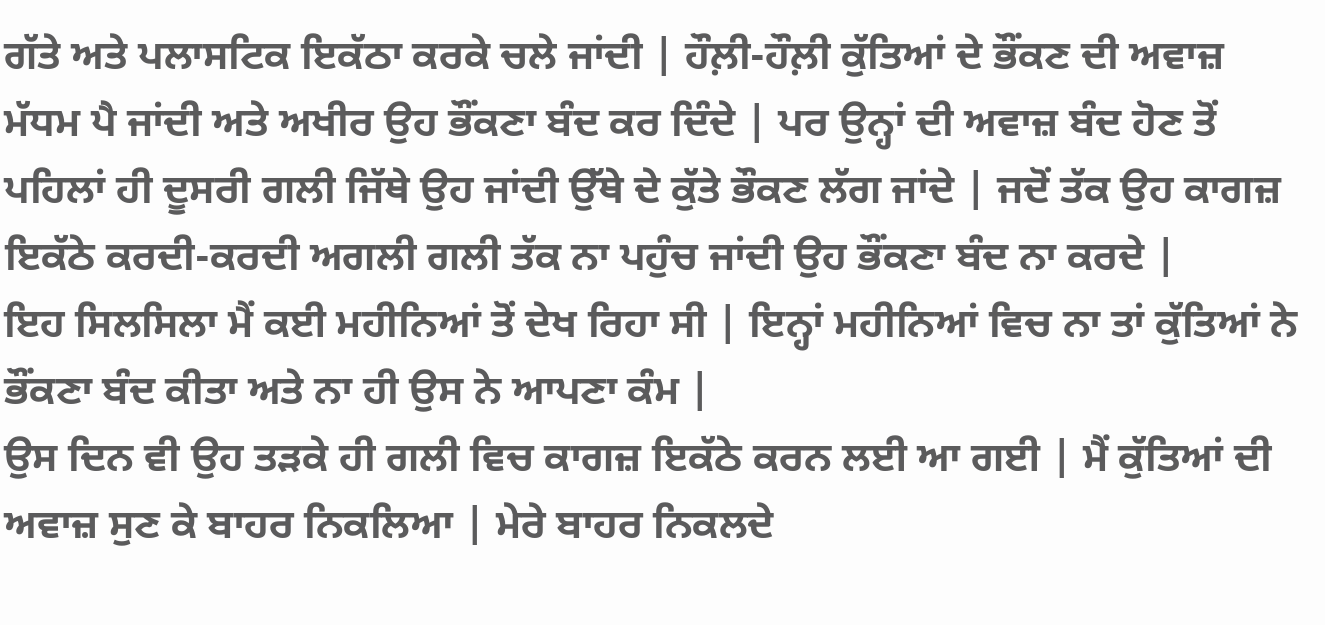ਗੱਤੇ ਅਤੇ ਪਲਾਸਟਿਕ ਇਕੱਠਾ ਕਰਕੇ ਚਲੇ ਜਾਂਦੀ | ਹੌਲ਼ੀ-ਹੌਲ਼ੀ ਕੁੱਤਿਆਂ ਦੇ ਭੌਂਕਣ ਦੀ ਅਵਾਜ਼ ਮੱਧਮ ਪੈ ਜਾਂਦੀ ਅਤੇ ਅਖੀਰ ਉਹ ਭੌਂਕਣਾ ਬੰਦ ਕਰ ਦਿੰਦੇ | ਪਰ ਉਨ੍ਹਾਂ ਦੀ ਅਵਾਜ਼ ਬੰਦ ਹੋਣ ਤੋਂ ਪਹਿਲਾਂ ਹੀ ਦੂਸਰੀ ਗਲੀ ਜਿੱਥੇ ਉਹ ਜਾਂਦੀ ਉੱਥੇ ਦੇ ਕੁੱਤੇ ਭੌਕਣ ਲੱਗ ਜਾਂਦੇ | ਜਦੋਂ ਤੱਕ ਉਹ ਕਾਗਜ਼ ਇਕੱਠੇ ਕਰਦੀ-ਕਰਦੀ ਅਗਲੀ ਗਲੀ ਤੱਕ ਨਾ ਪਹੁੰਚ ਜਾਂਦੀ ਉਹ ਭੌਂਕਣਾ ਬੰਦ ਨਾ ਕਰਦੇ |
ਇਹ ਸਿਲਸਿਲਾ ਮੈਂ ਕਈ ਮਹੀਨਿਆਂ ਤੋਂ ਦੇਖ ਰਿਹਾ ਸੀ | ਇਨ੍ਹਾਂ ਮਹੀਨਿਆਂ ਵਿਚ ਨਾ ਤਾਂ ਕੁੱਤਿਆਂ ਨੇ ਭੌਂਕਣਾ ਬੰਦ ਕੀਤਾ ਅਤੇ ਨਾ ਹੀ ਉਸ ਨੇ ਆਪਣਾ ਕੰਮ |
ਉਸ ਦਿਨ ਵੀ ਉਹ ਤੜਕੇ ਹੀ ਗਲੀ ਵਿਚ ਕਾਗਜ਼ ਇਕੱਠੇ ਕਰਨ ਲਈ ਆ ਗਈ | ਮੈਂ ਕੁੱਤਿਆਂ ਦੀ ਅਵਾਜ਼ ਸੁਣ ਕੇ ਬਾਹਰ ਨਿਕਲਿਆ | ਮੇਰੇ ਬਾਹਰ ਨਿਕਲਦੇ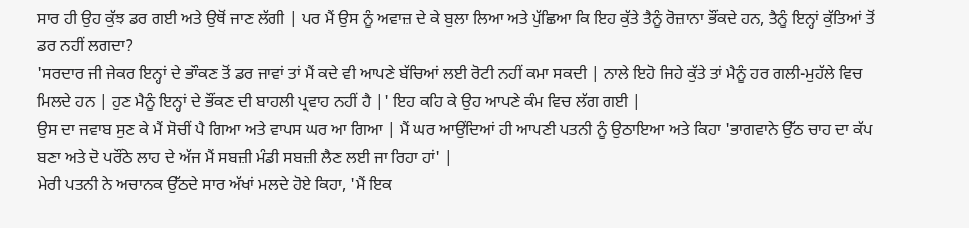ਸਾਰ ਹੀ ਉਹ ਕੁੱਝ ਡਰ ਗਈ ਅਤੇ ਉਥੋਂ ਜਾਣ ਲੱਗੀ | ਪਰ ਮੈਂ ਉਸ ਨੂੰ ਅਵਾਜ਼ ਦੇ ਕੇ ਬੁਲਾ ਲਿਆ ਅਤੇ ਪੁੱਛਿਆ ਕਿ ਇਹ ਕੁੱਤੇ ਤੈਨੂੰ ਰੋਜ਼ਾਨਾ ਭੌਂਕਦੇ ਹਨ, ਤੈਨੂੰ ਇਨ੍ਹਾਂ ਕੁੱਤਿਆਂ ਤੋਂ ਡਰ ਨਹੀਂ ਲਗਦਾ?
'ਸਰਦਾਰ ਜੀ ਜੇਕਰ ਇਨ੍ਹਾਂ ਦੇ ਭਾੌਕਣ ਤੋਂ ਡਰ ਜਾਵਾਂ ਤਾਂ ਮੈਂ ਕਦੇ ਵੀ ਆਪਣੇ ਬੱਚਿਆਂ ਲਈ ਰੋਟੀ ਨਹੀਂ ਕਮਾ ਸਕਦੀ | ਨਾਲੇ ਇਹੋ ਜਿਹੇ ਕੁੱਤੇ ਤਾਂ ਮੈਨੂੰ ਹਰ ਗਲੀ-ਮੁਹੱਲੇ ਵਿਚ ਮਿਲਦੇ ਹਨ | ਹੁਣ ਮੈਨੂੰ ਇਨ੍ਹਾਂ ਦੇ ਭੌਂਕਣ ਦੀ ਬਾਹਲੀ ਪ੍ਰਵਾਹ ਨਹੀਂ ਹੈ |' ਇਹ ਕਹਿ ਕੇ ਉਹ ਆਪਣੇ ਕੰਮ ਵਿਚ ਲੱਗ ਗਈ |
ਉਸ ਦਾ ਜਵਾਬ ਸੁਣ ਕੇ ਮੈਂ ਸੋਚੀਂ ਪੈ ਗਿਆ ਅਤੇ ਵਾਪਸ ਘਰ ਆ ਗਿਆ | ਮੈਂ ਘਰ ਆਉਂਦਿਆਂ ਹੀ ਆਪਣੀ ਪਤਨੀ ਨੂੰ ਉਠਾਇਆ ਅਤੇ ਕਿਹਾ 'ਭਾਗਵਾਨੇ ਉੱਠ ਚਾਹ ਦਾ ਕੱਪ ਬਣਾ ਅਤੇ ਦੋ ਪਰੌਂਠੇ ਲਾਹ ਦੇ ਅੱਜ ਮੈਂ ਸਬਜ਼ੀ ਮੰਡੀ ਸਬਜ਼ੀ ਲੈਣ ਲਈ ਜਾ ਰਿਹਾ ਹਾਂ' |
ਮੇਰੀ ਪਤਨੀ ਨੇ ਅਚਾਨਕ ਉੱਠਦੇ ਸਾਰ ਅੱਖਾਂ ਮਲਦੇ ਹੋਏ ਕਿਹਾ, 'ਮੈਂ ਇਕ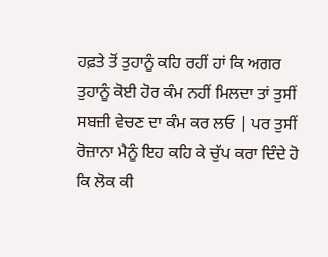ਹਫ਼ਤੇ ਤੋਂ ਤੁਹਾਨੂੰ ਕਹਿ ਰਹੀਂ ਹਾਂ ਕਿ ਅਗਰ ਤੁਹਾਨੂੰ ਕੋਈ ਹੋਰ ਕੰਮ ਨਹੀਂ ਮਿਲਦਾ ਤਾਂ ਤੁਸੀਂ ਸਬਜ਼ੀ ਵੇਚਣ ਦਾ ਕੰਮ ਕਰ ਲਓ | ਪਰ ਤੁਸੀਂ ਰੋਜ਼ਾਨਾ ਮੈਨੂੰ ਇਹ ਕਹਿ ਕੇ ਚੁੱਪ ਕਰਾ ਦਿੰਦੇ ਹੋ ਕਿ ਲੋਕ ਕੀ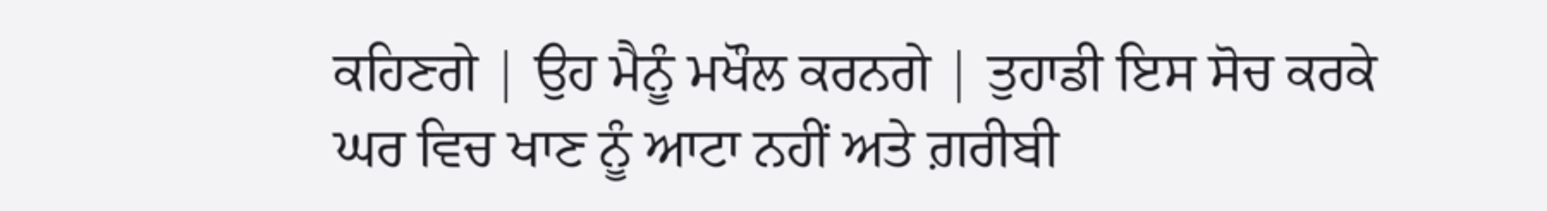ਕਹਿਣਗੇ | ਉਹ ਮੈਨੂੰ ਮਖੌਲ ਕਰਨਗੇ | ਤੁਹਾਡੀ ਇਸ ਸੋਚ ਕਰਕੇ ਘਰ ਵਿਚ ਖਾਣ ਨੂੰ ਆਟਾ ਨਹੀਂ ਅਤੇ ਗ਼ਰੀਬੀ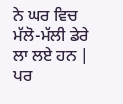ਨੇ ਘਰ ਵਿਚ ਮੱਲੋ-ਮੱਲੀ ਡੇਰੇ ਲਾ ਲਏ ਹਨ | ਪਰ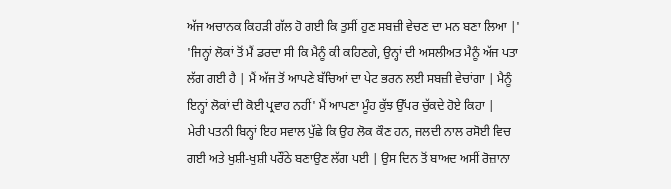ਅੱਜ ਅਚਾਨਕ ਕਿਹੜੀ ਗੱਲ ਹੋ ਗਈ ਕਿ ਤੁਸੀਂ ਹੁਣ ਸਬਜ਼ੀ ਵੇਚਣ ਦਾ ਮਨ ਬਣਾ ਲਿਆ |'
'ਜਿਨ੍ਹਾਂ ਲੋਕਾਂ ਤੋਂ ਮੈਂ ਡਰਦਾ ਸੀ ਕਿ ਮੈਨੂੰ ਕੀ ਕਹਿਣਗੇ, ਉਨ੍ਹਾਂ ਦੀ ਅਸਲੀਅਤ ਮੈਨੂੰ ਅੱਜ ਪਤਾ ਲੱਗ ਗਈ ਹੈ | ਮੈਂ ਅੱਜ ਤੋਂ ਆਪਣੇ ਬੱਚਿਆਂ ਦਾ ਪੇਟ ਭਰਨ ਲਈ ਸਬਜ਼ੀ ਵੇਚਾਂਗਾ | ਮੈਨੂੰ ਇਨ੍ਹਾਂ ਲੋਕਾਂ ਦੀ ਕੋਈ ਪ੍ਰਵਾਹ ਨਹੀਂ' ਮੈਂ ਆਪਣਾ ਮੂੰਹ ਕੁੱਝ ਉੱਪਰ ਚੁੱਕਦੇ ਹੋਏ ਕਿਹਾ |
ਮੇਰੀ ਪਤਨੀ ਬਿਨ੍ਹਾਂ ਇਹ ਸਵਾਲ ਪੁੱਛੇ ਕਿ ਉਹ ਲੋਕ ਕੌਣ ਹਨ, ਜਲਦੀ ਨਾਲ ਰਸੋਈ ਵਿਚ ਗਈ ਅਤੇ ਖੁਸ਼ੀ-ਖੁਸ਼ੀ ਪਰੌਂਠੇ ਬਣਾਉਣ ਲੱਗ ਪਈ | ਉਸ ਦਿਨ ਤੋਂ ਬਾਅਦ ਅਸੀਂ ਰੋਜ਼ਾਨਾ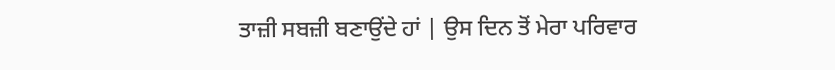ਤਾਜ਼ੀ ਸਬਜ਼ੀ ਬਣਾਉਂਦੇ ਹਾਂ | ਉਸ ਦਿਨ ਤੋਂ ਮੇਰਾ ਪਰਿਵਾਰ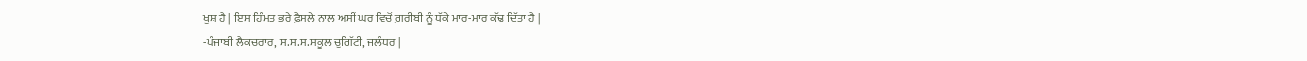ਖੁਸ਼ ਹੈ | ਇਸ ਹਿੰਮਤ ਭਰੇ ਫ਼ੈਸਲੇ ਨਾਲ ਅਸੀਂ ਘਰ ਵਿਚੋਂ ਗ਼ਰੀਬੀ ਨੂੰ ਧੱਕੇ ਮਾਰ-ਮਾਰ ਕੱਢ ਦਿੱਤਾ ਹੈ |
-ਪੰਜਾਬੀ ਲੈਕਚਰਾਰ, ਸ.ਸ.ਸ.ਸਕੂਲ ਚੁਗਿੱਟੀ, ਜਲੰਧਰ |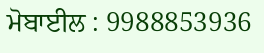ਮੋਬਾਈਲ : 9988853936